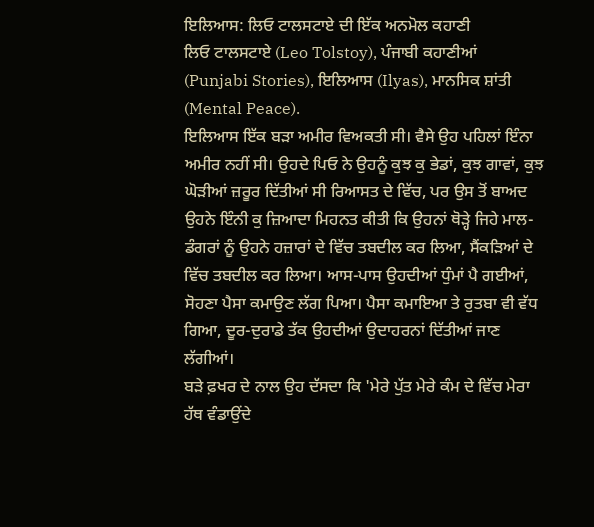ਇਲਿਆਸ: ਲਿਓ ਟਾਲਸਟਾਏ ਦੀ ਇੱਕ ਅਨਮੋਲ ਕਹਾਣੀ
ਲਿਓ ਟਾਲਸਟਾਏ (Leo Tolstoy), ਪੰਜਾਬੀ ਕਹਾਣੀਆਂ (Punjabi Stories), ਇਲਿਆਸ (Ilyas), ਮਾਨਸਿਕ ਸ਼ਾਂਤੀ (Mental Peace).
ਇਲਿਆਸ ਇੱਕ ਬੜਾ ਅਮੀਰ ਵਿਅਕਤੀ ਸੀ। ਵੈਸੇ ਉਹ ਪਹਿਲਾਂ ਇੰਨਾ ਅਮੀਰ ਨਹੀਂ ਸੀ। ਉਹਦੇ ਪਿਓ ਨੇ ਉਹਨੂੰ ਕੁਝ ਕੁ ਭੇਡਾਂ, ਕੁਝ ਗਾਵਾਂ, ਕੁਝ ਘੋੜੀਆਂ ਜ਼ਰੂਰ ਦਿੱਤੀਆਂ ਸੀ ਰਿਆਸਤ ਦੇ ਵਿੱਚ, ਪਰ ਉਸ ਤੋਂ ਬਾਅਦ ਉਹਨੇ ਇੰਨੀ ਕੁ ਜ਼ਿਆਦਾ ਮਿਹਨਤ ਕੀਤੀ ਕਿ ਉਹਨਾਂ ਥੋੜ੍ਹੇ ਜਿਹੇ ਮਾਲ-ਡੰਗਰਾਂ ਨੂੰ ਉਹਨੇ ਹਜ਼ਾਰਾਂ ਦੇ ਵਿੱਚ ਤਬਦੀਲ ਕਰ ਲਿਆ, ਸੈਂਕੜਿਆਂ ਦੇ ਵਿੱਚ ਤਬਦੀਲ ਕਰ ਲਿਆ। ਆਸ-ਪਾਸ ਉਹਦੀਆਂ ਧੁੰਮਾਂ ਪੈ ਗਈਆਂ, ਸੋਹਣਾ ਪੈਸਾ ਕਮਾਉਣ ਲੱਗ ਪਿਆ। ਪੈਸਾ ਕਮਾਇਆ ਤੇ ਰੁਤਬਾ ਵੀ ਵੱਧ ਗਿਆ, ਦੂਰ-ਦੁਰਾਡੇ ਤੱਕ ਉਹਦੀਆਂ ਉਦਾਹਰਨਾਂ ਦਿੱਤੀਆਂ ਜਾਣ ਲੱਗੀਆਂ।
ਬੜੇ ਫ਼ਖਰ ਦੇ ਨਾਲ ਉਹ ਦੱਸਦਾ ਕਿ 'ਮੇਰੇ ਪੁੱਤ ਮੇਰੇ ਕੰਮ ਦੇ ਵਿੱਚ ਮੇਰਾ ਹੱਥ ਵੰਡਾਉਂਦੇ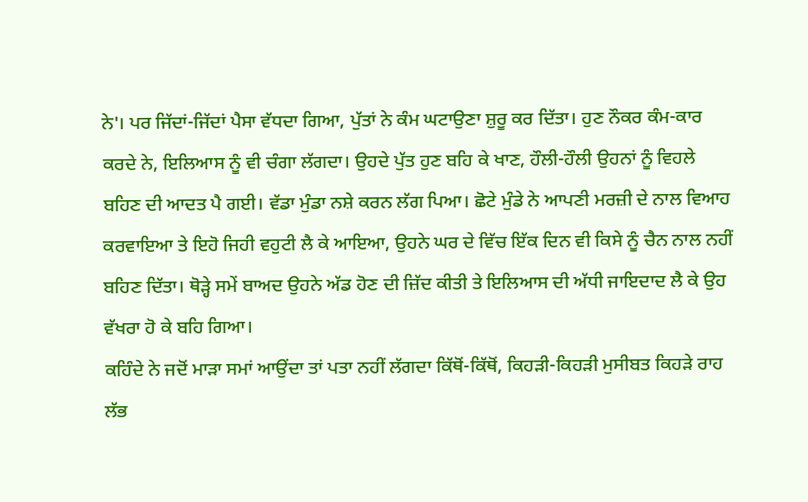ਨੇ'। ਪਰ ਜਿੱਦਾਂ-ਜਿੱਦਾਂ ਪੈਸਾ ਵੱਧਦਾ ਗਿਆ, ਪੁੱਤਾਂ ਨੇ ਕੰਮ ਘਟਾਉਣਾ ਸ਼ੁਰੂ ਕਰ ਦਿੱਤਾ। ਹੁਣ ਨੌਕਰ ਕੰਮ-ਕਾਰ ਕਰਦੇ ਨੇ, ਇਲਿਆਸ ਨੂੰ ਵੀ ਚੰਗਾ ਲੱਗਦਾ। ਉਹਦੇ ਪੁੱਤ ਹੁਣ ਬਹਿ ਕੇ ਖਾਣ, ਹੌਲੀ-ਹੌਲੀ ਉਹਨਾਂ ਨੂੰ ਵਿਹਲੇ ਬਹਿਣ ਦੀ ਆਦਤ ਪੈ ਗਈ। ਵੱਡਾ ਮੁੰਡਾ ਨਸ਼ੇ ਕਰਨ ਲੱਗ ਪਿਆ। ਛੋਟੇ ਮੁੰਡੇ ਨੇ ਆਪਣੀ ਮਰਜ਼ੀ ਦੇ ਨਾਲ ਵਿਆਹ ਕਰਵਾਇਆ ਤੇ ਇਹੋ ਜਿਹੀ ਵਹੁਟੀ ਲੈ ਕੇ ਆਇਆ, ਉਹਨੇ ਘਰ ਦੇ ਵਿੱਚ ਇੱਕ ਦਿਨ ਵੀ ਕਿਸੇ ਨੂੰ ਚੈਨ ਨਾਲ ਨਹੀਂ ਬਹਿਣ ਦਿੱਤਾ। ਥੋੜ੍ਹੇ ਸਮੇਂ ਬਾਅਦ ਉਹਨੇ ਅੱਡ ਹੋਣ ਦੀ ਜ਼ਿੱਦ ਕੀਤੀ ਤੇ ਇਲਿਆਸ ਦੀ ਅੱਧੀ ਜਾਇਦਾਦ ਲੈ ਕੇ ਉਹ ਵੱਖਰਾ ਹੋ ਕੇ ਬਹਿ ਗਿਆ।
ਕਹਿੰਦੇ ਨੇ ਜਦੋਂ ਮਾੜਾ ਸਮਾਂ ਆਉਂਦਾ ਤਾਂ ਪਤਾ ਨਹੀਂ ਲੱਗਦਾ ਕਿੱਥੋਂ-ਕਿੱਥੋਂ, ਕਿਹੜੀ-ਕਿਹੜੀ ਮੁਸੀਬਤ ਕਿਹੜੇ ਰਾਹ ਲੱਭ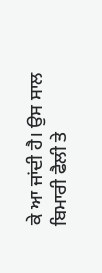ਕੇ ਆ ਜਾਂਦੀ ਹੈ। ਉਸ ਸਾਲ ਬਿਮਾਰੀ ਫੈਲੀ ਤੇ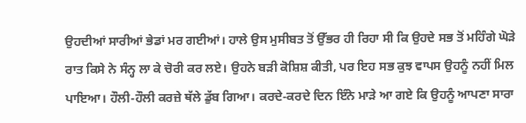ਉਹਦੀਆਂ ਸਾਰੀਆਂ ਭੇਡਾਂ ਮਰ ਗਈਆਂ। ਹਾਲੇ ਉਸ ਮੁਸੀਬਤ ਤੋਂ ਉੱਭਰ ਹੀ ਰਿਹਾ ਸੀ ਕਿ ਉਹਦੇ ਸਭ ਤੋਂ ਮਹਿੰਗੇ ਘੋੜੇ ਰਾਤ ਕਿਸੇ ਨੇ ਸੰਨ੍ਹ ਲਾ ਕੇ ਚੋਰੀ ਕਰ ਲਏ। ਉਹਨੇ ਬੜੀ ਕੋਸ਼ਿਸ਼ ਕੀਤੀ, ਪਰ ਇਹ ਸਭ ਕੁਝ ਵਾਪਸ ਉਹਨੂੰ ਨਹੀਂ ਮਿਲ ਪਾਇਆ। ਹੌਲੀ-ਹੌਲੀ ਕਰਜ਼ੇ ਥੱਲੇ ਡੁੱਬ ਗਿਆ। ਕਰਦੇ-ਕਰਦੇ ਦਿਨ ਇੰਨੇ ਮਾੜੇ ਆ ਗਏ ਕਿ ਉਹਨੂੰ ਆਪਣਾ ਸਾਰਾ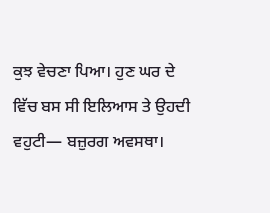ਕੁਝ ਵੇਚਣਾ ਪਿਆ। ਹੁਣ ਘਰ ਦੇ ਵਿੱਚ ਬਸ ਸੀ ਇਲਿਆਸ ਤੇ ਉਹਦੀ ਵਹੁਟੀ— ਬਜ਼ੁਰਗ ਅਵਸਥਾ।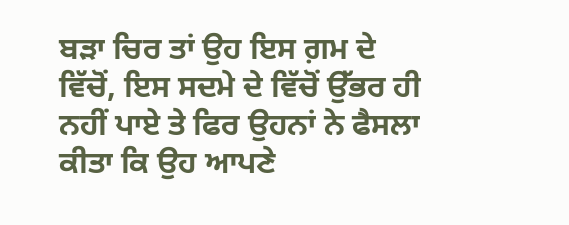ਬੜਾ ਚਿਰ ਤਾਂ ਉਹ ਇਸ ਗ਼ਮ ਦੇ ਵਿੱਚੋਂ, ਇਸ ਸਦਮੇ ਦੇ ਵਿੱਚੋਂ ਉੱਭਰ ਹੀ ਨਹੀਂ ਪਾਏ ਤੇ ਫਿਰ ਉਹਨਾਂ ਨੇ ਫੈਸਲਾ ਕੀਤਾ ਕਿ ਉਹ ਆਪਣੇ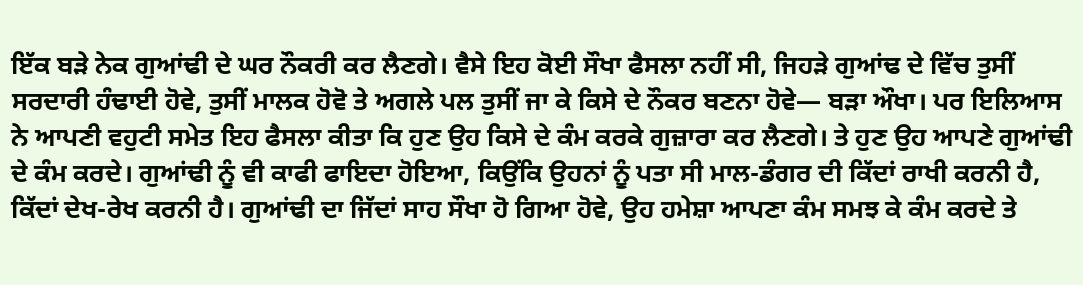ਇੱਕ ਬੜੇ ਨੇਕ ਗੁਆਂਢੀ ਦੇ ਘਰ ਨੌਕਰੀ ਕਰ ਲੈਣਗੇ। ਵੈਸੇ ਇਹ ਕੋਈ ਸੌਖਾ ਫੈਸਲਾ ਨਹੀਂ ਸੀ, ਜਿਹੜੇ ਗੁਆਂਢ ਦੇ ਵਿੱਚ ਤੁਸੀਂ ਸਰਦਾਰੀ ਹੰਢਾਈ ਹੋਵੇ, ਤੁਸੀਂ ਮਾਲਕ ਹੋਵੋ ਤੇ ਅਗਲੇ ਪਲ ਤੁਸੀਂ ਜਾ ਕੇ ਕਿਸੇ ਦੇ ਨੌਕਰ ਬਣਨਾ ਹੋਵੇ— ਬੜਾ ਔਖਾ। ਪਰ ਇਲਿਆਸ ਨੇ ਆਪਣੀ ਵਹੁਟੀ ਸਮੇਤ ਇਹ ਫੈਸਲਾ ਕੀਤਾ ਕਿ ਹੁਣ ਉਹ ਕਿਸੇ ਦੇ ਕੰਮ ਕਰਕੇ ਗੁਜ਼ਾਰਾ ਕਰ ਲੈਣਗੇ। ਤੇ ਹੁਣ ਉਹ ਆਪਣੇ ਗੁਆਂਢੀ ਦੇ ਕੰਮ ਕਰਦੇ। ਗੁਆਂਢੀ ਨੂੰ ਵੀ ਕਾਫੀ ਫਾਇਦਾ ਹੋਇਆ, ਕਿਉਂਕਿ ਉਹਨਾਂ ਨੂੰ ਪਤਾ ਸੀ ਮਾਲ-ਡੰਗਰ ਦੀ ਕਿੱਦਾਂ ਰਾਖੀ ਕਰਨੀ ਹੈ, ਕਿੱਦਾਂ ਦੇਖ-ਰੇਖ ਕਰਨੀ ਹੈ। ਗੁਆਂਢੀ ਦਾ ਜਿੱਦਾਂ ਸਾਹ ਸੌਖਾ ਹੋ ਗਿਆ ਹੋਵੇ, ਉਹ ਹਮੇਸ਼ਾ ਆਪਣਾ ਕੰਮ ਸਮਝ ਕੇ ਕੰਮ ਕਰਦੇ ਤੇ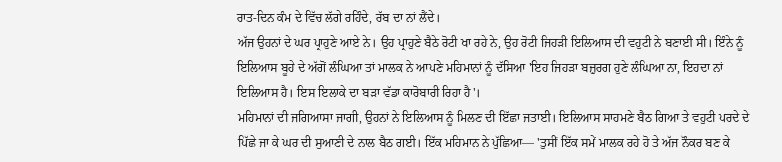ਰਾਤ-ਦਿਨ ਕੰਮ ਦੇ ਵਿੱਚ ਲੱਗੇ ਰਹਿੰਦੇ, ਰੱਬ ਦਾ ਨਾਂ ਲੈਂਦੇ।
ਅੱਜ ਉਹਨਾਂ ਦੇ ਘਰ ਪ੍ਰਾਹੁਣੇ ਆਏ ਨੇ। ਉਹ ਪ੍ਰਾਹੁਣੇ ਬੈਠੇ ਰੋਟੀ ਖਾ ਰਹੇ ਨੇ, ਉਹ ਰੋਟੀ ਜਿਹੜੀ ਇਲਿਆਸ ਦੀ ਵਹੁਟੀ ਨੇ ਬਣਾਈ ਸੀ। ਇੰਨੇ ਨੂੰ ਇਲਿਆਸ ਬੂਹੇ ਦੇ ਅੱਗੋਂ ਲੰਘਿਆ ਤਾਂ ਮਾਲਕ ਨੇ ਆਪਣੇ ਮਹਿਮਾਨਾਂ ਨੂੰ ਦੱਸਿਆ 'ਇਹ ਜਿਹੜਾ ਬਜ਼ੁਰਗ ਹੁਣੇ ਲੰਘਿਆ ਨਾ, ਇਹਦਾ ਨਾਂ ਇਲਿਆਸ ਹੈ। ਇਸ ਇਲਾਕੇ ਦਾ ਬੜਾ ਵੱਡਾ ਕਾਰੋਬਾਰੀ ਰਿਹਾ ਹੈ'।
ਮਹਿਮਾਨਾਂ ਦੀ ਜਗਿਆਸਾ ਜਾਗੀ, ਉਹਨਾਂ ਨੇ ਇਲਿਆਸ ਨੂੰ ਮਿਲਣ ਦੀ ਇੱਛਾ ਜਤਾਈ। ਇਲਿਆਸ ਸਾਹਮਣੇ ਬੈਠ ਗਿਆ ਤੇ ਵਹੁਟੀ ਪਰਦੇ ਦੇ ਪਿੱਛੇ ਜਾ ਕੇ ਘਰ ਦੀ ਸੁਆਣੀ ਦੇ ਨਾਲ ਬੈਠ ਗਈ। ਇੱਕ ਮਹਿਮਾਨ ਨੇ ਪੁੱਛਿਆ— 'ਤੁਸੀਂ ਇੱਕ ਸਮੇਂ ਮਾਲਕ ਰਹੇ ਹੋ ਤੇ ਅੱਜ ਨੌਕਰ ਬਣ ਕੇ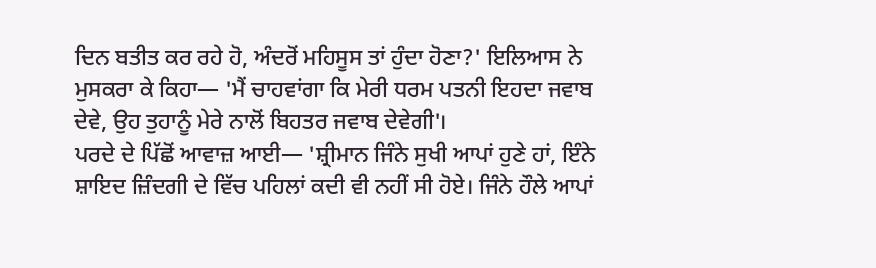ਦਿਨ ਬਤੀਤ ਕਰ ਰਹੇ ਹੋ, ਅੰਦਰੋਂ ਮਹਿਸੂਸ ਤਾਂ ਹੁੰਦਾ ਹੋਣਾ?' ਇਲਿਆਸ ਨੇ ਮੁਸਕਰਾ ਕੇ ਕਿਹਾ— 'ਮੈਂ ਚਾਹਵਾਂਗਾ ਕਿ ਮੇਰੀ ਧਰਮ ਪਤਨੀ ਇਹਦਾ ਜਵਾਬ ਦੇਵੇ, ਉਹ ਤੁਹਾਨੂੰ ਮੇਰੇ ਨਾਲੋਂ ਬਿਹਤਰ ਜਵਾਬ ਦੇਵੇਗੀ'।
ਪਰਦੇ ਦੇ ਪਿੱਛੋਂ ਆਵਾਜ਼ ਆਈ— 'ਸ਼੍ਰੀਮਾਨ ਜਿੰਨੇ ਸੁਖੀ ਆਪਾਂ ਹੁਣੇ ਹਾਂ, ਇੰਨੇ ਸ਼ਾਇਦ ਜ਼ਿੰਦਗੀ ਦੇ ਵਿੱਚ ਪਹਿਲਾਂ ਕਦੀ ਵੀ ਨਹੀਂ ਸੀ ਹੋਏ। ਜਿੰਨੇ ਹੌਲੇ ਆਪਾਂ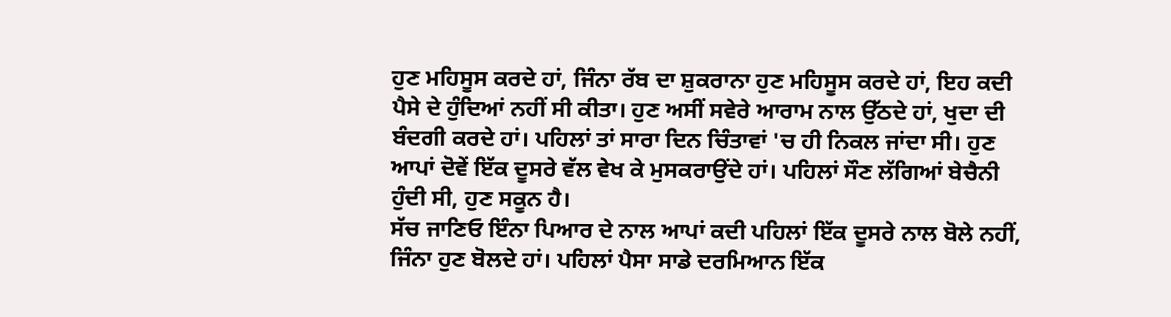ਹੁਣ ਮਹਿਸੂਸ ਕਰਦੇ ਹਾਂ, ਜਿੰਨਾ ਰੱਬ ਦਾ ਸ਼ੁਕਰਾਨਾ ਹੁਣ ਮਹਿਸੂਸ ਕਰਦੇ ਹਾਂ, ਇਹ ਕਦੀ ਪੈਸੇ ਦੇ ਹੁੰਦਿਆਂ ਨਹੀਂ ਸੀ ਕੀਤਾ। ਹੁਣ ਅਸੀਂ ਸਵੇਰੇ ਆਰਾਮ ਨਾਲ ਉੱਠਦੇ ਹਾਂ, ਖੁਦਾ ਦੀ ਬੰਦਗੀ ਕਰਦੇ ਹਾਂ। ਪਹਿਲਾਂ ਤਾਂ ਸਾਰਾ ਦਿਨ ਚਿੰਤਾਵਾਂ 'ਚ ਹੀ ਨਿਕਲ ਜਾਂਦਾ ਸੀ। ਹੁਣ ਆਪਾਂ ਦੋਵੇਂ ਇੱਕ ਦੂਸਰੇ ਵੱਲ ਵੇਖ ਕੇ ਮੁਸਕਰਾਉਂਦੇ ਹਾਂ। ਪਹਿਲਾਂ ਸੌਣ ਲੱਗਿਆਂ ਬੇਚੈਨੀ ਹੁੰਦੀ ਸੀ, ਹੁਣ ਸਕੂਨ ਹੈ।
ਸੱਚ ਜਾਣਿਓ ਇੰਨਾ ਪਿਆਰ ਦੇ ਨਾਲ ਆਪਾਂ ਕਦੀ ਪਹਿਲਾਂ ਇੱਕ ਦੂਸਰੇ ਨਾਲ ਬੋਲੇ ਨਹੀਂ, ਜਿੰਨਾ ਹੁਣ ਬੋਲਦੇ ਹਾਂ। ਪਹਿਲਾਂ ਪੈਸਾ ਸਾਡੇ ਦਰਮਿਆਨ ਇੱਕ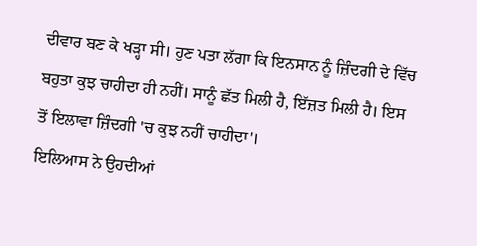ਦੀਵਾਰ ਬਣ ਕੇ ਖੜ੍ਹਾ ਸੀ। ਹੁਣ ਪਤਾ ਲੱਗਾ ਕਿ ਇਨਸਾਨ ਨੂੰ ਜ਼ਿੰਦਗੀ ਦੇ ਵਿੱਚ ਬਹੁਤਾ ਕੁਝ ਚਾਹੀਦਾ ਹੀ ਨਹੀਂ। ਸਾਨੂੰ ਛੱਤ ਮਿਲੀ ਹੈ, ਇੱਜ਼ਤ ਮਿਲੀ ਹੈ। ਇਸ ਤੋਂ ਇਲਾਵਾ ਜ਼ਿੰਦਗੀ 'ਚ ਕੁਝ ਨਹੀਂ ਚਾਹੀਦਾ'।
ਇਲਿਆਸ ਨੇ ਉਹਦੀਆਂ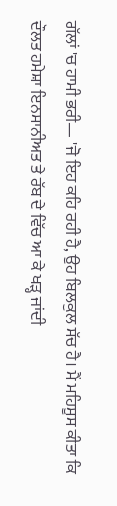ਗੱਲਾਂ 'ਚ ਹਾਮੀ ਭਰੀ— 'ਜੋ ਇਹ ਕਹਿ ਰਹੀ ਹੈ, ਉਹ ਬਿਲਕੁਲ ਸੱਚ ਹੈ। ਮੈਂ ਮਹਿਸੂਸ ਕੀਤਾ ਕਿ ਦੌਲਤ ਹਮੇਸ਼ਾ ਇਨਸਾਨੀਅਤ ਤੇ ਰੱਬ ਦੇ ਵਿੱਚ ਆ ਕੇ ਖੜ੍ਹ ਜਾਂਦੀ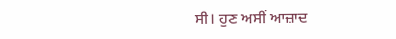ਸੀ। ਹੁਣ ਅਸੀਂ ਆਜ਼ਾਦ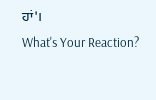ਹਾਂ'।
What's Your Reaction?